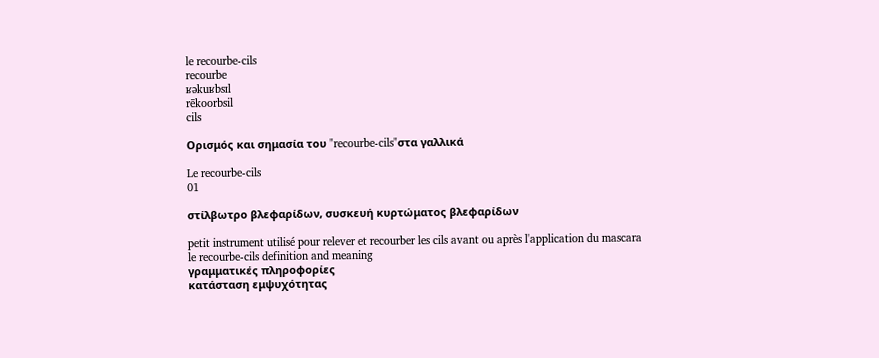le recourbe-cils
recourbe
ʁəkuʁbsɪl
rēkoorbsil
cils

Ορισμός και σημασία του "recourbe-cils"στα γαλλικά

Le recourbe-cils
01

στίλβωτρο βλεφαρίδων, συσκευή κυρτώματος βλεφαρίδων

petit instrument utilisé pour relever et recourber les cils avant ou après l'application du mascara
le recourbe-cils definition and meaning
γραμματικές πληροφορίες
κατάσταση εμψυχότητας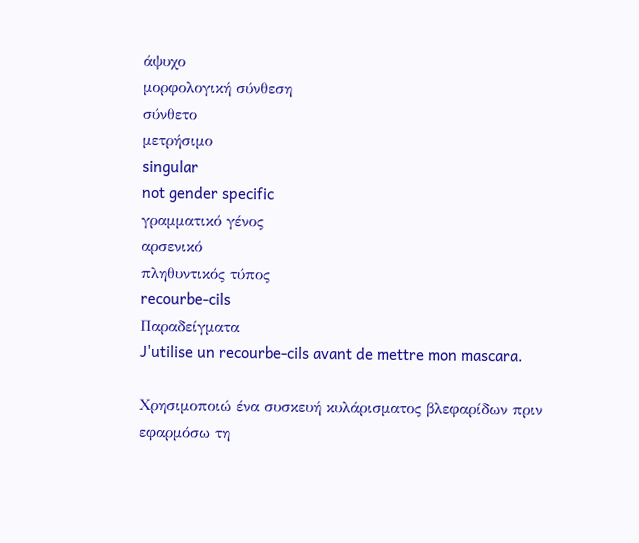άψυχο
μορφολογική σύνθεση
σύνθετο
μετρήσιμο
singular
not gender specific
γραμματικό γένος
αρσενικό
πληθυντικός τύπος
recourbe-cils
Παραδείγματα
J'utilise un recourbe-cils avant de mettre mon mascara.

Χρησιμοποιώ ένα συσκευή κυλάρισματος βλεφαρίδων πριν εφαρμόσω τη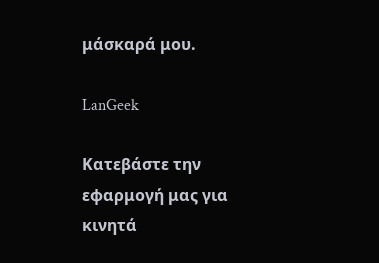μάσκαρά μου.

LanGeek

Κατεβάστε την εφαρμογή μας για κινητά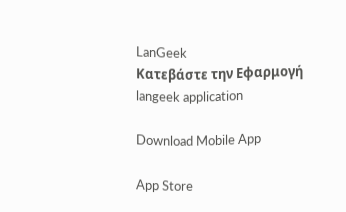LanGeek
Κατεβάστε την Εφαρμογή
langeek application

Download Mobile App

App Store